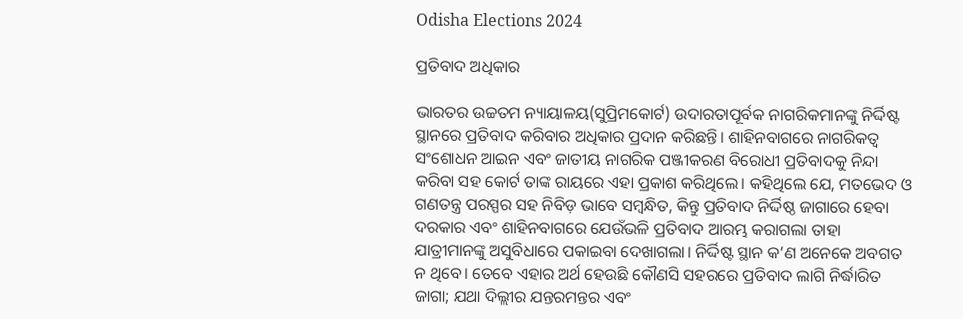Odisha Elections 2024

ପ୍ରତିବାଦ ଅଧିକାର

ଭାରତର ଉଚ୍ଚତମ ନ୍ୟାୟାଳୟ(ସୁପ୍ରିମକୋର୍ଟ) ଉଦାରତାପୂର୍ବକ ନାଗରିକମାନଙ୍କୁ ନିର୍ଦ୍ଦିଷ୍ଟ ସ୍ଥାନରେ ପ୍ରତିବାଦ କରିବାର ଅଧିକାର ପ୍ରଦାନ କରିଛନ୍ତି। ଶାହିନବାଗରେ ନାଗରିକତ୍ୱ ସଂଶୋଧନ ଆଇନ ଏବଂ ଜାତୀୟ ନାଗରିକ ପଞ୍ଜୀକରଣ ବିରୋଧୀ ପ୍ରତିବାଦକୁ ନିନ୍ଦା କରିବା ସହ କୋର୍ଟ ତାଙ୍କ ରାୟରେ ଏହା ପ୍ରକାଶ କରିଥିଲେ। କହିଥିଲେ ଯେ, ମତଭେଦ ଓ ଗଣତନ୍ତ୍ର ପରସ୍ପର ସହ ନିବିଡ଼ ଭାବେ ସମ୍ବନ୍ଧିତ, କିନ୍ତୁ ପ୍ରତିବାଦ ନିର୍ଦ୍ଦିଷ୍ଠ ଜାଗାରେ ହେବା ଦରକାର ଏବଂ ଶାହିନବାଗରେ ଯେଉଁଭଳି ପ୍ରତିବାଦ ଆରମ୍ଭ କରାଗଲା ତାହା ଯାତ୍ରୀମାନଙ୍କୁ ଅସୁବିଧାରେ ପକାଇବା ଦେଖାଗଲା। ନିର୍ଦ୍ଦିଷ୍ଟ ସ୍ଥାନ କ’ଣ ଅନେକେ ଅବଗତ ନ ଥିବେ। ତେବେ ଏହାର ଅର୍ଥ ହେଉଛି କୌଣସି ସହରରେ ପ୍ରତିବାଦ ଲାଗି ନିର୍ଦ୍ଧାରିତ ଜାଗା; ଯଥା ଦିଲ୍ଲୀର ଯନ୍ତରମନ୍ତର ଏବଂ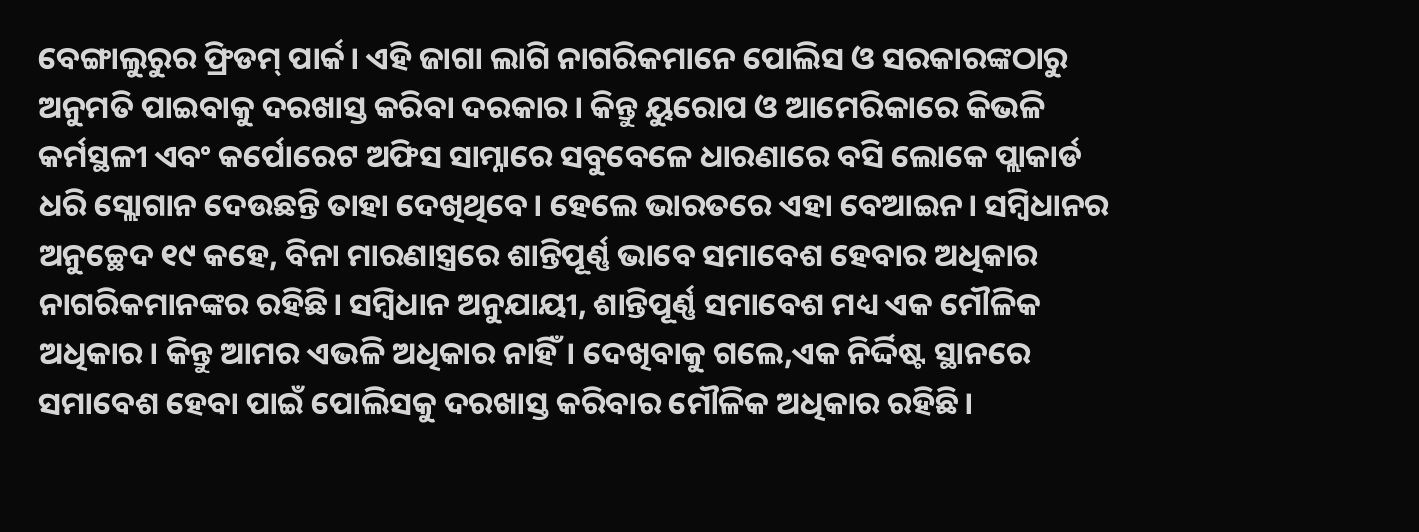ବେଙ୍ଗାଲୁରୁର ଫ୍ରିଡମ୍‌ ପାର୍କ। ଏହି ଜାଗା ଲାଗି ନାଗରିକମାନେ ପୋଲିସ ଓ ସରକାରଙ୍କଠାରୁ ଅନୁମତି ପାଇବାକୁ ଦରଖାସ୍ତ କରିବା ଦରକାର। କିନ୍ତୁ ୟୁରୋପ ଓ ଆମେରିକାରେ କିଭଳି କର୍ମସ୍ଥଳୀ ଏବଂ କର୍ପୋରେଟ ଅଫିସ ସାମ୍ନାରେ ସବୁବେଳେ ଧାରଣାରେ ବସି ଲୋକେ ପ୍ଲାକାର୍ଡ ଧରି ସ୍ଲୋଗାନ ଦେଉଛନ୍ତି ତାହା ଦେଖିଥିବେ। ହେଲେ ଭାରତରେ ଏହା ବେଆଇନ। ସମ୍ବିଧାନର ଅନୁଚ୍ଛେଦ ୧୯ କହେ, ବିନା ମାରଣାସ୍ତ୍ରରେ ଶାନ୍ତିପୂର୍ଣ୍ଣ ଭାବେ ସମାବେଶ ହେବାର ଅଧିକାର ନାଗରିକମାନଙ୍କର ରହିଛି। ସମ୍ବିଧାନ ଅନୁଯାୟୀ, ଶାନ୍ତିପୂର୍ଣ୍ଣ ସମାବେଶ ମଧ୍ୟ ଏକ ମୌଳିକ ଅଧିକାର। କିନ୍ତୁ ଆମର ଏଭଳି ଅଧିକାର ନାହିଁ। ଦେଖିବାକୁ ଗଲେ,ଏକ ନିର୍ଦ୍ଦିଷ୍ଟ ସ୍ଥାନରେ ସମାବେଶ ହେବା ପାଇଁ ପୋଲିସକୁ ଦରଖାସ୍ତ କରିବାର ମୌଳିକ ଅଧିକାର ରହିଛି।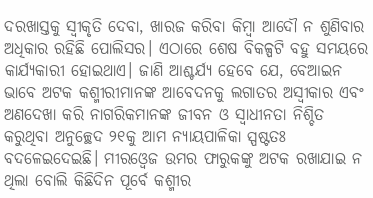ଦରଖାସ୍ତକୁ ସ୍ବୀକୃତି ଦେବା, ଖାରଜ କରିବା କିମ୍ବା ଆଦୌ ନ ଶୁଣିବାର ଅଧିକାର ରହିଛି ପୋଲିସର। ଏଠାରେ ଶେଷ ବିକଳ୍ପଟି ବହୁ ସମୟରେ କାର୍ଯ୍ୟକାରୀ ହୋଇଥାଏ। ଜାଣି ଆଶ୍ଚର୍ଯ୍ୟ ହେବେ ଯେ, ବେଆଇନ ଭାବେ ଅଟକ କଶ୍ମୀରୀମାନଙ୍କ ଆବେଦନକୁ ଲଗାତର ଅସ୍ବୀକାର ଏବଂ ଅଣଦେଖା କରି ନାଗରିକମାନଙ୍କ ଜୀବନ ଓ ସ୍ବାଧୀନତା ନିଶ୍ଚିତ କରୁଥିବା ଅନୁଚ୍ଛେଦ ୨୧କୁ ଆମ ନ୍ୟାୟପାଳିକା ସ୍ପଷ୍ଟତଃ ବଦଳେଇଦେଇଛି। ମୀରଓ୍ବେଜ ଉମର ଫାରୁକଙ୍କୁ ଅଟକ ରଖାଯାଇ ନ ଥିଲା ବୋଲି କିଛିଦିନ ପୂର୍ବେ କଶ୍ମୀର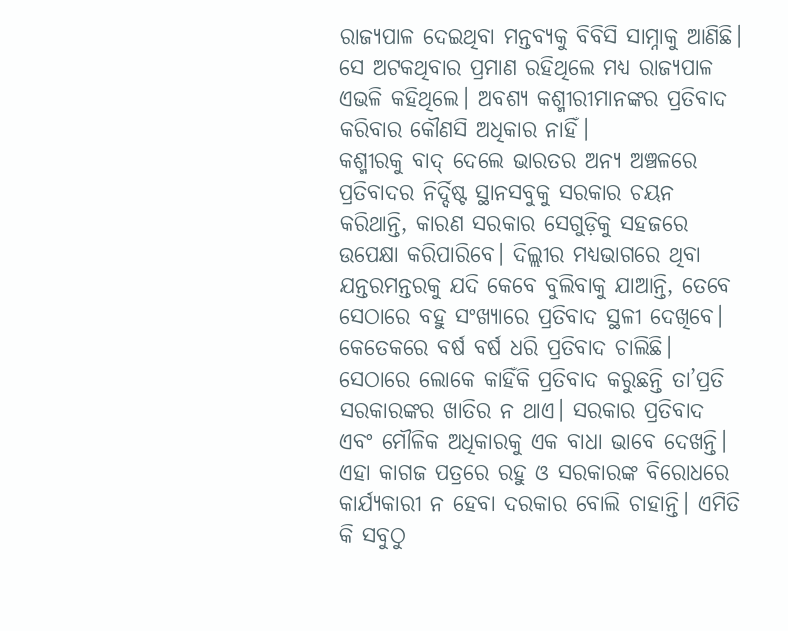ରାଜ୍ୟପାଳ ଦେଇଥିବା ମନ୍ତବ୍ୟକୁ ବିବିସି ସାମ୍ନାକୁ ଆଣିଛି। ସେ ଅଟକଥିବାର ପ୍ରମାଣ ରହିଥିଲେ ମଧ୍ୟ ରାଜ୍ୟପାଳ ଏଭଳି କହିଥିଲେ। ଅବଶ୍ୟ କଶ୍ମୀରୀମାନଙ୍କର ପ୍ରତିବାଦ କରିବାର କୌଣସି ଅଧିକାର ନାହିଁ।
କଶ୍ମୀରକୁ ବାଦ୍‌ ଦେଲେ ଭାରତର ଅନ୍ୟ ଅଞ୍ଚଳରେ ପ୍ରତିବାଦର ନିର୍ଦ୍ଦିଷ୍ଟ ସ୍ଥାନସବୁକୁ ସରକାର ଚୟନ କରିଥାନ୍ତି, କାରଣ ସରକାର ସେଗୁଡ଼ିକୁ ସହଜରେ ଉପେକ୍ଷା କରିପାରିବେ। ଦିଲ୍ଲୀର ମଧ୍ୟଭାଗରେ ଥିବା ଯନ୍ତରମନ୍ତରକୁ ଯଦି କେବେ ବୁଲିବାକୁ ଯାଆନ୍ତି, ତେବେ ସେଠାରେ ବହୁ ସଂଖ୍ୟାରେ ପ୍ରତିବାଦ ସ୍ଥଳୀ ଦେଖିବେ। କେତେକରେ ବର୍ଷ ବର୍ଷ ଧରି ପ୍ରତିବାଦ ଚାଲିଛି। ସେଠାରେ ଲୋକେ କାହିଁକି ପ୍ରତିବାଦ କରୁଛନ୍ତି ତା’ପ୍ରତି ସରକାରଙ୍କର ଖାତିର ନ ଥାଏ। ସରକାର ପ୍ରତିବାଦ ଏବଂ ମୌଳିକ ଅଧିକାରକୁ ଏକ ବାଧା ଭାବେ ଦେଖନ୍ତି। ଏହା କାଗଜ ପତ୍ରରେ ରହୁ ଓ ସରକାରଙ୍କ ବିରୋଧରେ କାର୍ଯ୍ୟକାରୀ ନ ହେବା ଦରକାର ବୋଲି ଚାହାନ୍ତି। ଏମିତି କି ସବୁଠୁ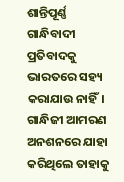ଶାନ୍ତିପୂର୍ଣ୍ଣ ଗାନ୍ଧିବାଦୀ ପ୍ରତିବାଦକୁ ଭାରତରେ ସହ୍ୟ କରାଯାଉ ନାହିଁ। ଗାନ୍ଧିଜୀ ଆମରଣ ଅନଶନରେ ଯାହା କରିଥିଲେ ତାହାକୁ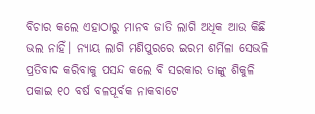ବିଚାର କଲେ ଏହାଠାରୁ ମାନବ ଜାତି ଲାଗି ଅଧିକ ଆଉ କିଛି ଭଲ ନାହିଁ। ନ୍ୟାୟ ଲାଗି ମଣିପୁରରେ ଇରମ ଶର୍ମିଳା ସେଭଳି ପ୍ରତିବାଦ କରିବାକୁ ପସନ୍ଦ କଲେ ବି ସରକାର ତାଙ୍କୁ ଶିକୁଳି ପକାଇ ୧୦ ବର୍ଷ ବଳପୂର୍ବକ ନାକବାଟେ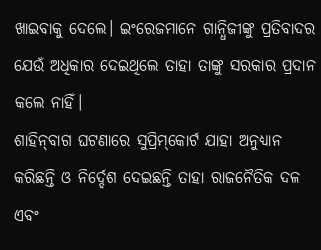ଖାଇବାକୁ ଦେଲେ। ଇଂରେଜମାନେ ଗାନ୍ଧିଜୀଙ୍କୁ ପ୍ରତିବାଦର ଯେଉଁ ଅଧିକାର ଦେଇଥିଲେ ତାହା ତାଙ୍କୁ ସରକାର ପ୍ରଦାନ କଲେ ନାହିଁ।
ଶାହିନ୍‌ବାଗ ଘଟଣାରେ ସୁପ୍ରିମ୍‌କୋର୍ଟ ଯାହା ଅନୁଧ୍ୟାନ କରିଛନ୍ତି ଓ ନିର୍ଦ୍ଦେଶ ଦେଇଛନ୍ତି ତାହା ରାଜନୈତିକ ଦଳ ଏବଂ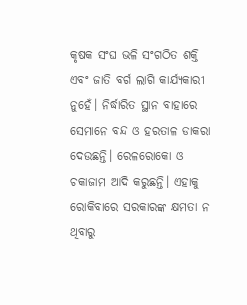କୃଷକ ସଂଘ ଭଳି ସଂଗଠିତ ଶକ୍ତି ଏବଂ ଜାତି ବର୍ଗ ଲାଗି କାର୍ଯ୍ୟକାରୀ ନୁହେଁ। ନିର୍ଦ୍ଧାରିତ ସ୍ଥାନ ବାହାରେ ସେମାନେ ବନ୍ଦ ଓ ହରତାଳ ଡାକରା ଦେଉଛନ୍ତି। ରେଳରୋକୋ ଓ ଚକାଜାମ ଆଦି କରୁଛନ୍ତି। ଏହାକୁ ରୋକିବାରେ ସରକାରଙ୍କ କ୍ଷମତା ନ ଥିବାରୁ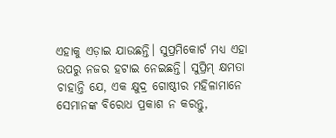ଏହାକୁ ଏଡ଼ାଇ ଯାଉଛନ୍ତି। ସୁପ୍ରମିକୋର୍ଟ ମଧ୍ୟ ଏହା ଉପରୁ ନଜର ହଟାଇ ନେଇଛନ୍ତି। ସୁପ୍ରିମ୍‌ କ୍ଷମତା ଚାହାନ୍ତି ଯେ, ଏକ କ୍ଷୁଦ୍ର ଗୋଷ୍ଠୀର ମହିଳାମାନେ ସେମାନଙ୍କ ବିରୋଧ ପ୍ରକାଶ ନ କରନ୍ତୁ,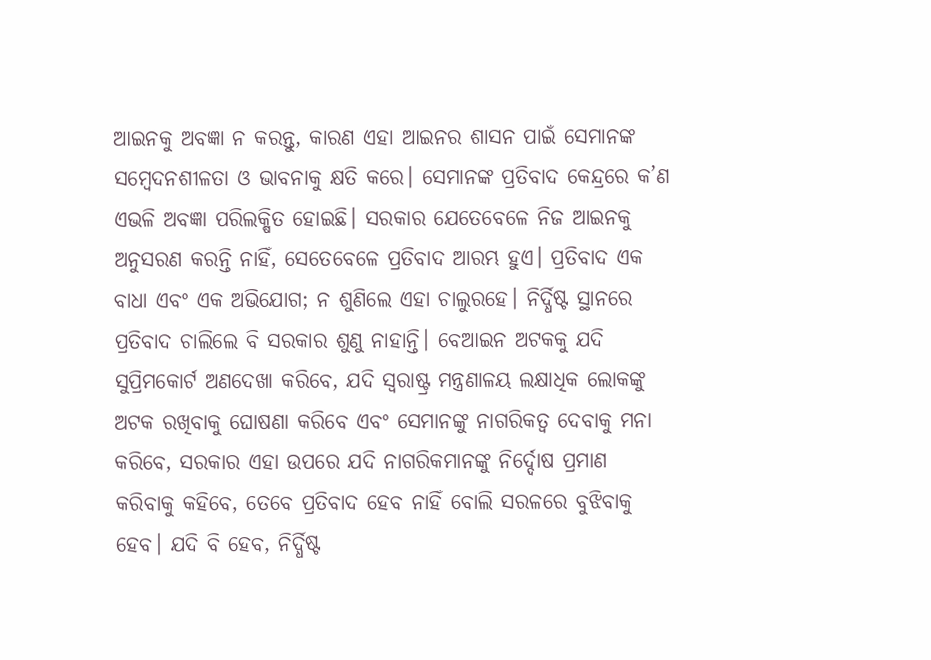ଆଇନକୁ ଅବଜ୍ଞା ନ କରନ୍ତୁ, କାରଣ ଏହା ଆଇନର ଶାସନ ପାଇଁ ସେମାନଙ୍କ ସମ୍ବେଦନଶୀଳତା ଓ ଭାବନାକୁ କ୍ଷତି କରେ। ସେମାନଙ୍କ ପ୍ରତିବାଦ କେନ୍ଦ୍ରରେ କ’ଣ ଏଭଳି ଅବଜ୍ଞା ପରିଲକ୍ଷିତ ହୋଇଛି। ସରକାର ଯେତେବେଳେ ନିଜ ଆଇନକୁ ଅନୁସରଣ କରନ୍ତି ନାହିଁ, ସେତେବେଳେ ପ୍ରତିବାଦ ଆରମ୍ଭ ହୁଏ। ପ୍ରତିବାଦ ଏକ ବାଧା ଏବଂ ଏକ ଅଭିଯୋଗ; ନ ଶୁଣିଲେ ଏହା ଚାଲୁରହେ। ନିର୍ଦ୍ଧିଷ୍ଟ ସ୍ଥାନରେ ପ୍ରତିବାଦ ଚାଲିଲେ ବି ସରକାର ଶୁଣୁ ନାହାନ୍ତି। ବେଆଇନ ଅଟକକୁ ଯଦି ସୁପ୍ରିମକୋର୍ଟ ଅଣଦେଖା କରିବେ, ଯଦି ସ୍ବରାଷ୍ଟ୍ର ମନ୍ତ୍ରଣାଳୟ ଲକ୍ଷାଧିକ ଲୋକଙ୍କୁ ଅଟକ ରଖିବାକୁ ଘୋଷଣା କରିବେ ଏବଂ ସେମାନଙ୍କୁ ନାଗରିକତ୍ୱ ଦେବାକୁ ମନା କରିବେ, ସରକାର ଏହା ଉପରେ ଯଦି ନାଗରିକମାନଙ୍କୁ ନିର୍ଦ୍ଦୋଷ ପ୍ରମାଣ କରିବାକୁ କହିବେ, ତେବେ ପ୍ରତିବାଦ ହେବ ନାହିଁ ବୋଲି ସରଳରେ ବୁଝିବାକୁ ହେବ। ଯଦି ବି ହେବ, ନିର୍ଦ୍ଧିଷ୍ଟ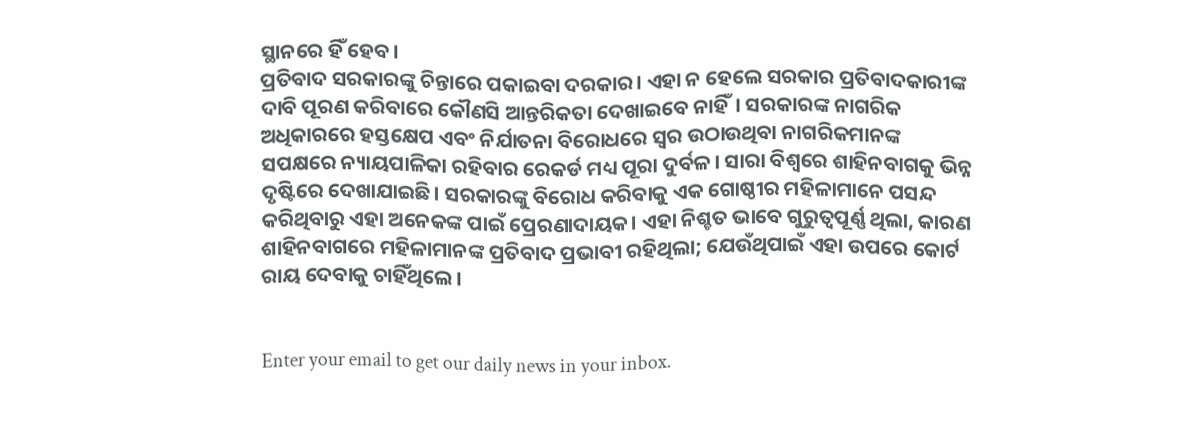ସ୍ଥାନରେ ହିଁ ହେବ।
ପ୍ରତିବାଦ ସରକାରଙ୍କୁ ଚିନ୍ତାରେ ପକାଇବା ଦରକାର। ଏହା ନ ହେଲେ ସରକାର ପ୍ରତିବାଦକାରୀଙ୍କ ଦାବି ପୂରଣ କରିବାରେ କୌଣସି ଆନ୍ତରିକତା ଦେଖାଇବେ ନାହିଁ। ସରକାରଙ୍କ ନାଗରିକ ଅଧିକାରରେ ହସ୍ତକ୍ଷେପ ଏବଂ ନିର୍ଯାତନା ବିରୋଧରେ ସ୍ବର ଉଠାଉଥିବା ନାଗରିକମାନଙ୍କ ସପକ୍ଷରେ ନ୍ୟାୟପାଳିକା ରହିବାର ରେକର୍ଡ ମଧ୍ୟ ପୂରା ଦୁର୍ବଳ। ସାରା ବିଶ୍ୱରେ ଶାହିନବାଗକୁ ଭିନ୍ନ ଦୃଷ୍ଟିରେ ଦେଖାଯାଇଛି। ସରକାରଙ୍କୁ ବିରୋଧ କରିବାକୁ ଏକ ଗୋଷ୍ଠୀର ମହିଳାମାନେ ପସନ୍ଦ କରିଥିବାରୁ ଏହା ଅନେକଙ୍କ ପାଇଁ ପ୍ରେରଣାଦାୟକ। ଏହା ନିଶ୍ଚତ ଭାବେ ଗୁରୁତ୍ୱପୂର୍ଣ୍ଣ ଥିଲା, କାରଣ ଶାହିନବାଗରେ ମହିଳାମାନଙ୍କ ପ୍ରତିବାଦ ପ୍ରଭାବୀ ରହିଥିଲା; ଯେଉଁଥିପାଇଁ ଏହା ଉପରେ କୋର୍ଟ ରାୟ ଦେବାକୁ ଚାହିଁଥିଲେ।


Enter your email to get our daily news in your inbox.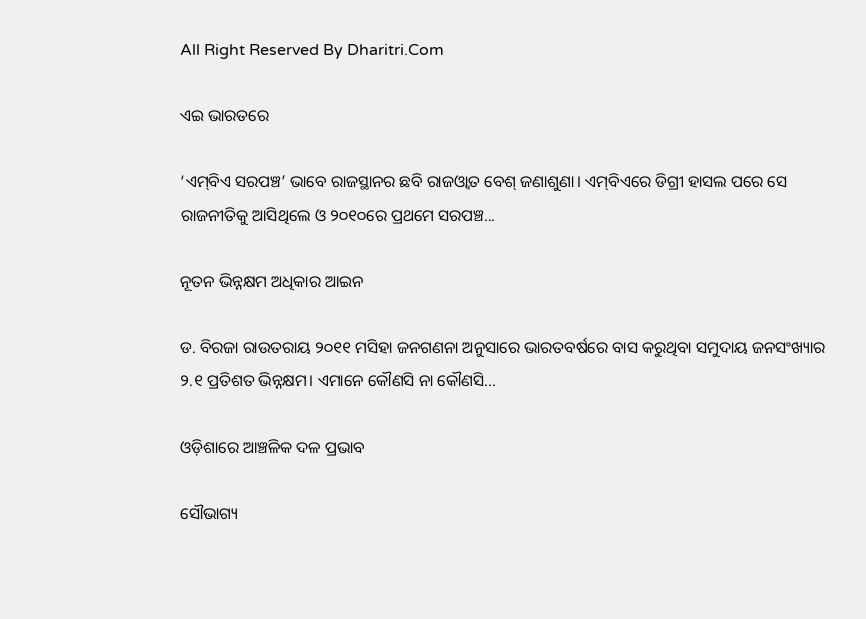All Right Reserved By Dharitri.Com

ଏଇ ଭାରତରେ

‘ଏମ୍‌ବିଏ ସରପଞ୍ଚ’ ଭାବେ ରାଜସ୍ଥାନର ଛବି ରାଜଓ୍ବାତ ବେଶ୍‌ ଜଣାଶୁଣା। ଏମ୍‌ବିଏରେ ଡିଗ୍ରୀ ହାସଲ ପରେ ସେ ରାଜନୀତିକୁ ଆସିଥିଲେ ଓ ୨୦୧୦ରେ ପ୍ରଥମେ ସରପଞ୍ଚ...

ନୂତନ ଭିନ୍ନକ୍ଷମ ଅଧିକାର ଆଇନ

ଡ. ବିରଜା ରାଉତରାୟ ୨୦୧୧ ମସିହା ଜନଗଣନା ଅନୁସାରେ ଭାରତବର୍ଷରେ ବାସ କରୁଥିବା ସମୁଦାୟ ଜନସଂଖ୍ୟାର ୨.୧ ପ୍ରତିଶତ ଭିନ୍ନକ୍ଷମ। ଏମାନେ କୌଣସି ନା କୌଣସି...

ଓଡ଼ିଶାରେ ଆଞ୍ଚଳିକ ଦଳ ପ୍ରଭାବ

ସୌଭାଗ୍ୟ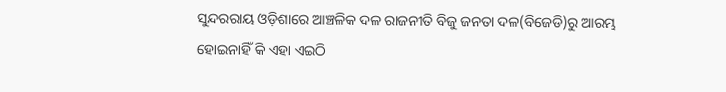ସୁନ୍ଦରରାୟ ଓଡ଼ିଶାରେ ଆଞ୍ଚଳିକ ଦଳ ରାଜନୀତି ବିଜୁ ଜନତା ଦଳ(ବିଜେଡି)ରୁ ଆରମ୍ଭ ହୋଇନାହିଁ କି ଏହା ଏଇଠି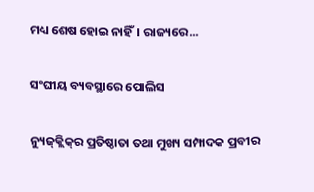ମଧ୍ୟ ଶେଷ ହୋଇ ନାହିଁ। ରାଜ୍ୟରେ...

ସଂଘୀୟ ବ୍ୟବସ୍ଥାରେ ପୋଲିସ

ନ୍ୟୁଜ୍‌କ୍ଲିକ୍‌ର ପ୍ରତିଷ୍ଠାତା ତଥା ମୁଖ୍ୟ ସମ୍ପାଦକ ପ୍ରବୀର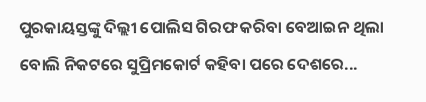ପୁରକାୟସ୍ତଙ୍କୁ ଦିଲ୍ଲୀ ପୋଲିସ ଗିରଫ କରିବା ବେଆଇନ ଥିଲା ବୋଲି ନିକଟରେ ସୁପ୍ରିମକୋର୍ଟ କହିବା ପରେ ଦେଶରେ...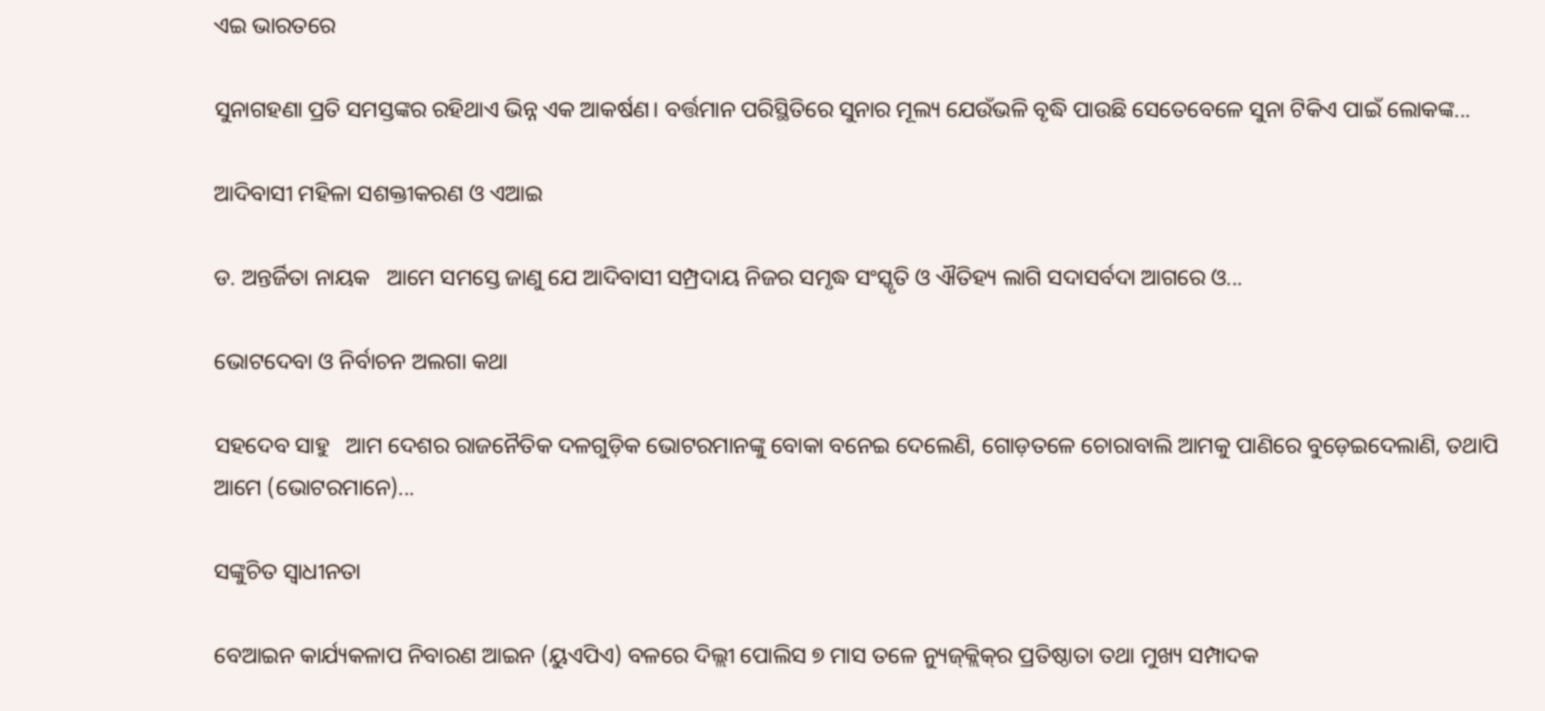ଏଇ ଭାରତରେ

ସୁନାଗହଣା ପ୍ରତି ସମସ୍ତଙ୍କର ରହିଥାଏ ଭିନ୍ନ ଏକ ଆକର୍ଷଣ। ବର୍ତ୍ତମାନ ପରିସ୍ଥିତିରେ ସୁନାର ମୂଲ୍ୟ ଯେଉଁଭଳି ବୃଦ୍ଧି ପାଉଛି ସେତେବେଳେ ସୁନା ଟିକିଏ ପାଇଁ ଲୋକଙ୍କ...

ଆଦିବାସୀ ମହିଳା ସଶକ୍ତୀକରଣ ଓ ଏଆଇ

ଡ. ଅନ୍ତର୍ଜିତା ନାୟକ   ଆମେ ସମସ୍ତେ ଜାଣୁ ଯେ ଆଦିବାସୀ ସମ୍ପ୍ରଦାୟ ନିଜର ସମୃଦ୍ଧ ସଂସ୍କୃତି ଓ ଐତିହ୍ୟ ଲାଗି ସଦାସର୍ବଦା ଆଗରେ ଓ...

ଭୋଟଦେବା ଓ ନିର୍ବାଚନ ଅଲଗା କଥା

ସହଦେବ ସାହୁ   ଆମ ଦେଶର ରାଜନୈତିକ ଦଳଗୁଡ଼ିକ ଭୋଟରମାନଙ୍କୁ ବୋକା ବନେଇ ଦେଲେଣି, ଗୋଡ଼ତଳେ ଚୋରାବାଲି ଆମକୁ ପାଣିରେ ବୁଡ଼େଇଦେଲାଣି, ତଥାପି ଆମେ (ଭୋଟରମାନେ)...

ସଙ୍କୁଚିତ ସ୍ୱାଧୀନତା

ବେଆଇନ କାର୍ଯ୍ୟକଳାପ ନିବାରଣ ଆଇନ (ୟୁଏପିଏ) ବଳରେ ଦିଲ୍ଲୀ ପୋଲିସ ୭ ମାସ ତଳେ ନ୍ୟୁଜ୍‌କ୍ଲିକ୍‌ର ପ୍ରତିଷ୍ଠାତା ତଥା ମୁଖ୍ୟ ସମ୍ପାଦକ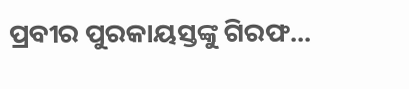ପ୍ରବୀର ପୁରକାୟସ୍ତଙ୍କୁ ଗିରଫ...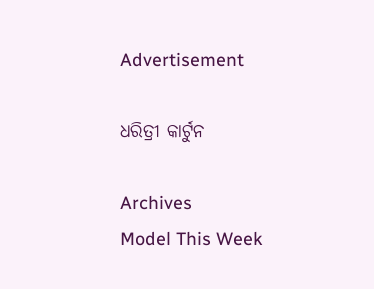Advertisement

ଧରିତ୍ରୀ କାର୍ଟୁନ

Archives
Model This Week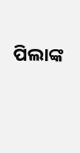ପିଲାଙ୍କ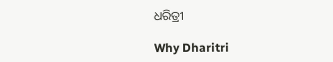ଧରିତ୍ରୀ

Why Dharitri